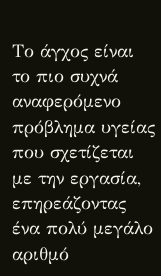Το άγχος είναι το πιο συχνά αναφερόμενο πρόβλημα υγείας που σχετίζεται με την εργασία, επηρεάζοντας ένα πολύ μεγάλο αριθμό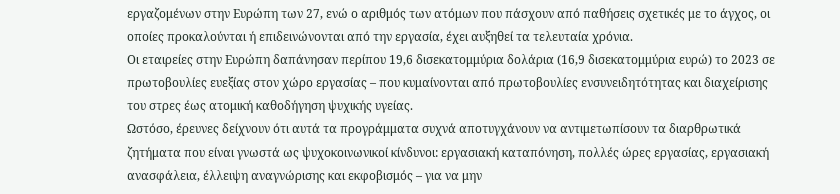εργαζομένων στην Ευρώπη των 27, ενώ ο αριθμός των ατόμων που πάσχουν από παθήσεις σχετικές με το άγχος, οι οποίες προκαλούνται ή επιδεινώνονται από την εργασία, έχει αυξηθεί τα τελευταία χρόνια.
Οι εταιρείες στην Ευρώπη δαπάνησαν περίπου 19,6 δισεκατομμύρια δολάρια (16,9 δισεκατομμύρια ευρώ) το 2023 σε πρωτοβουλίες ευεξίας στον χώρο εργασίας – που κυμαίνονται από πρωτοβουλίες ενσυνειδητότητας και διαχείρισης του στρες έως ατομική καθοδήγηση ψυχικής υγείας.
Ωστόσο, έρευνες δείχνουν ότι αυτά τα προγράμματα συχνά αποτυγχάνουν να αντιμετωπίσουν τα διαρθρωτικά ζητήματα που είναι γνωστά ως ψυχοκοινωνικοί κίνδυνοι: εργασιακή καταπόνηση, πολλές ώρες εργασίας, εργασιακή ανασφάλεια, έλλειψη αναγνώρισης και εκφοβισμός – για να μην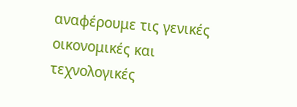αναφέρουμε τις γενικές οικονομικές και τεχνολογικές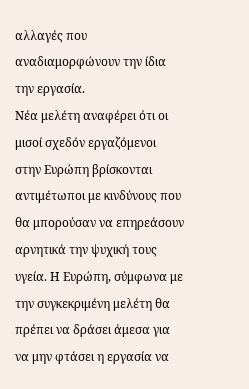αλλαγές που αναδιαμορφώνουν την ίδια την εργασία.
Νέα μελέτη αναφέρει ότι οι μισοί σχεδόν εργαζόμενοι στην Ευρώπη βρίσκονται αντιμέτωποι με κινδύνους που θα μπορούσαν να επηρεάσουν αρνητικά την ψυχική τους υγεία. Η Ευρώπη, σύμφωνα με την συγκεκριμένη μελέτη θα πρέπει να δράσει άμεσα για να μην φτάσει η εργασία να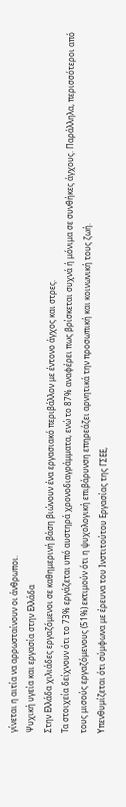γίνεται η αιτία να αρρωσταίνουν οι άνθρωποι.
Ψυχική υγεία και εργασία στην Ελλάδα
Στην Ελλάδα χιλιάδες εργαζόμενοι σε καθημερινή βάση βιώνουν ένα εργασιακό περιβάλλον με έντονο άγχος και στρες.
Τα στοιχεία δείχνουν ότι το 73% εργάζεται υπό αυστηρά χρονοδιαγράμματα, ενώ το 87% αναφέρει πως βρίσκεται συχνά ή μόνιμα σε συνθήκες άγχους. Παράλληλα, περισσότεροι από τους μισούς εργαζόμενους (51%) εκτιμούν ότι η ψυχολογική επιβάρυνση επηρεάζει αρνητικά την προσωπική και κοινωνική τους ζωή.
Υπενθυμίζεται ότι σύμφωνα με έρευνα του Ινστιτούτου Εργασίας της ΓΣΕΕ,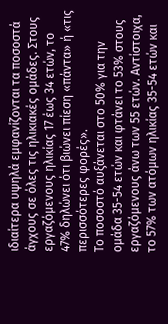ιδιαίτερα υψηλά εμφανίζονται τα ποσοστά άγχους σε όλες τις ηλικιακές ομάδες. Στους εργαζόμενους ηλικίας 17 έως 34 ετών, το 47% δηλώνει ότι βιώνει πίεση «πάντα» ή «τις περισσότερες φορές».
Το ποσοστό αυξάνεται στο 50% για την ομάδα 35-54 ετών και φτάνει το 53% στους εργαζόμενους άνω των 55 ετών. Αντίστοιχα, το 57% των ατόμων ηλικίας 35-54 ετών και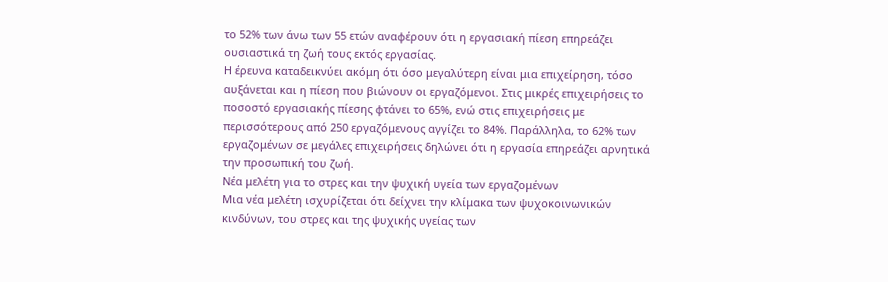το 52% των άνω των 55 ετών αναφέρουν ότι η εργασιακή πίεση επηρεάζει ουσιαστικά τη ζωή τους εκτός εργασίας.
Η έρευνα καταδεικνύει ακόμη ότι όσο μεγαλύτερη είναι μια επιχείρηση, τόσο αυξάνεται και η πίεση που βιώνουν οι εργαζόμενοι. Στις μικρές επιχειρήσεις το ποσοστό εργασιακής πίεσης φτάνει το 65%, ενώ στις επιχειρήσεις με περισσότερους από 250 εργαζόμενους αγγίζει το 84%. Παράλληλα, το 62% των εργαζομένων σε μεγάλες επιχειρήσεις δηλώνει ότι η εργασία επηρεάζει αρνητικά την προσωπική του ζωή.
Νέα μελέτη για το στρες και την ψυχική υγεία των εργαζομένων
Μια νέα μελέτη ισχυρίζεται ότι δείχνει την κλίμακα των ψυχοκοινωνικών κινδύνων, του στρες και της ψυχικής υγείας των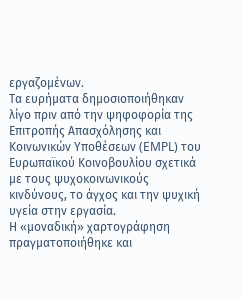εργαζομένων.
Τα ευρήματα δημοσιοποιήθηκαν λίγο πριν από την ψηφοφορία της Επιτροπής Απασχόλησης και Κοινωνικών Υποθέσεων (EMPL) του Ευρωπαϊκού Κοινοβουλίου σχετικά με τους ψυχοκοινωνικούς κινδύνους, το άγχος και την ψυχική υγεία στην εργασία.
Η «μοναδική» χαρτογράφηση πραγματοποιήθηκε και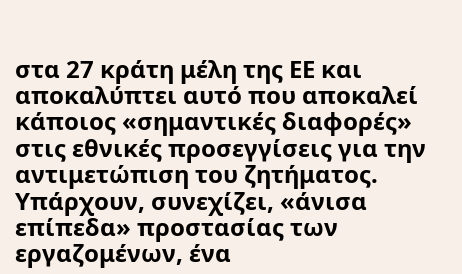στα 27 κράτη μέλη της ΕΕ και αποκαλύπτει αυτό που αποκαλεί κάποιος «σημαντικές διαφορές» στις εθνικές προσεγγίσεις για την αντιμετώπιση του ζητήματος.
Υπάρχουν, συνεχίζει, «άνισα επίπεδα» προστασίας των εργαζομένων, ένα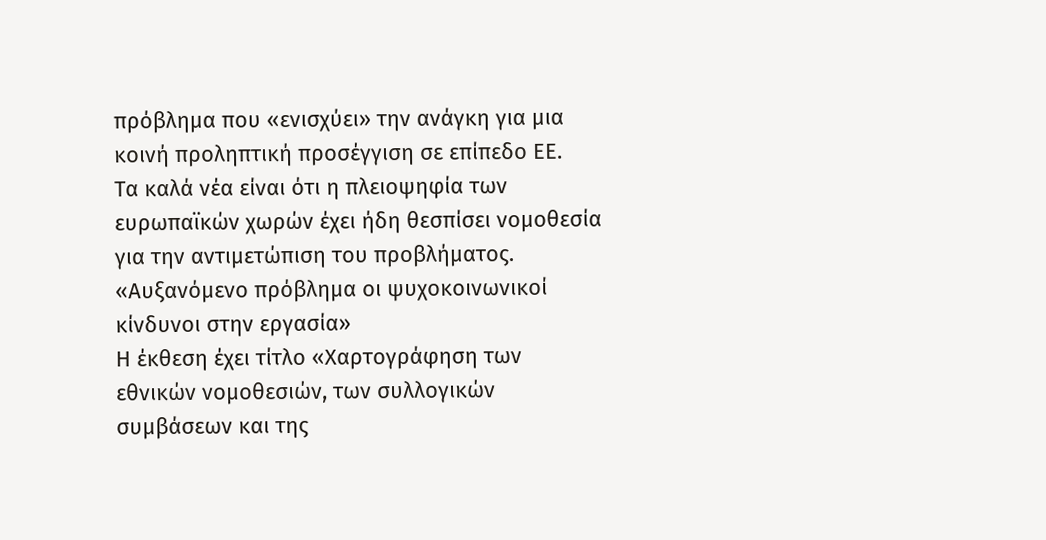πρόβλημα που «ενισχύει» την ανάγκη για μια κοινή προληπτική προσέγγιση σε επίπεδο ΕΕ.
Τα καλά νέα είναι ότι η πλειοψηφία των ευρωπαϊκών χωρών έχει ήδη θεσπίσει νομοθεσία για την αντιμετώπιση του προβλήματος.
«Αυξανόμενο πρόβλημα οι ψυχοκοινωνικοί κίνδυνοι στην εργασία»
Η έκθεση έχει τίτλο «Χαρτογράφηση των εθνικών νομοθεσιών, των συλλογικών συμβάσεων και της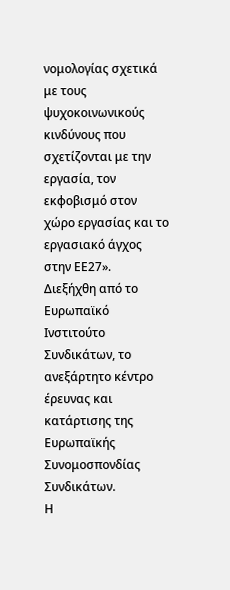νομολογίας σχετικά με τους ψυχοκοινωνικούς κινδύνους που σχετίζονται με την εργασία, τον εκφοβισμό στον χώρο εργασίας και το εργασιακό άγχος στην ΕΕ27».
Διεξήχθη από το Ευρωπαϊκό Ινστιτούτο Συνδικάτων, το ανεξάρτητο κέντρο έρευνας και κατάρτισης της Ευρωπαϊκής Συνομοσπονδίας Συνδικάτων.
Η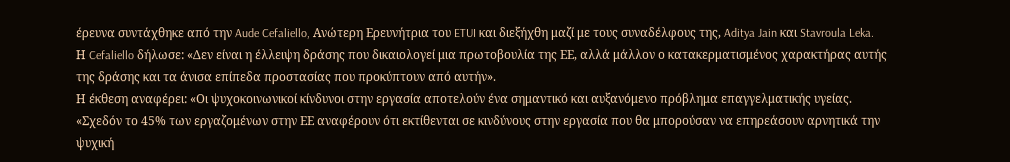έρευνα συντάχθηκε από την Aude Cefaliello, Ανώτερη Ερευνήτρια του ETUI και διεξήχθη μαζί με τους συναδέλφους της, Aditya Jain και Stavroula Leka.
Η Cefaliello δήλωσε: «Δεν είναι η έλλειψη δράσης που δικαιολογεί μια πρωτοβουλία της ΕΕ, αλλά μάλλον ο κατακερματισμένος χαρακτήρας αυτής της δράσης και τα άνισα επίπεδα προστασίας που προκύπτουν από αυτήν».
Η έκθεση αναφέρει: «Οι ψυχοκοινωνικοί κίνδυνοι στην εργασία αποτελούν ένα σημαντικό και αυξανόμενο πρόβλημα επαγγελματικής υγείας.
«Σχεδόν το 45% των εργαζομένων στην ΕΕ αναφέρουν ότι εκτίθενται σε κινδύνους στην εργασία που θα μπορούσαν να επηρεάσουν αρνητικά την ψυχική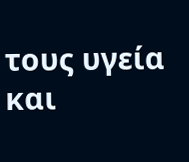τους υγεία και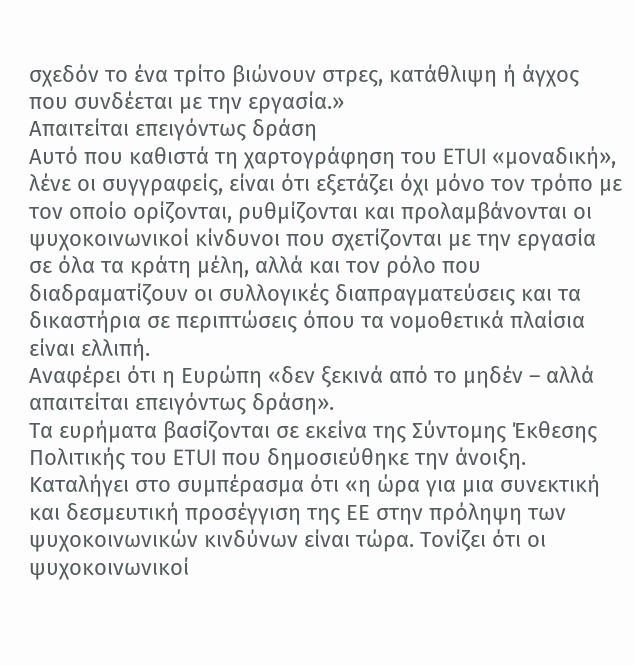σχεδόν το ένα τρίτο βιώνουν στρες, κατάθλιψη ή άγχος που συνδέεται με την εργασία.»
Απαιτείται επειγόντως δράση
Αυτό που καθιστά τη χαρτογράφηση του ETUI «μοναδική», λένε οι συγγραφείς, είναι ότι εξετάζει όχι μόνο τον τρόπο με τον οποίο ορίζονται, ρυθμίζονται και προλαμβάνονται οι ψυχοκοινωνικοί κίνδυνοι που σχετίζονται με την εργασία σε όλα τα κράτη μέλη, αλλά και τον ρόλο που διαδραματίζουν οι συλλογικές διαπραγματεύσεις και τα δικαστήρια σε περιπτώσεις όπου τα νομοθετικά πλαίσια είναι ελλιπή.
Αναφέρει ότι η Ευρώπη «δεν ξεκινά από το μηδέν – αλλά απαιτείται επειγόντως δράση».
Τα ευρήματα βασίζονται σε εκείνα της Σύντομης Έκθεσης Πολιτικής του ETUI που δημοσιεύθηκε την άνοιξη.
Καταλήγει στο συμπέρασμα ότι «η ώρα για μια συνεκτική και δεσμευτική προσέγγιση της ΕΕ στην πρόληψη των ψυχοκοινωνικών κινδύνων είναι τώρα. Τονίζει ότι οι ψυχοκοινωνικοί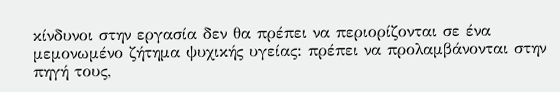κίνδυνοι στην εργασία δεν θα πρέπει να περιορίζονται σε ένα μεμονωμένο ζήτημα ψυχικής υγείας: πρέπει να προλαμβάνονται στην πηγή τους,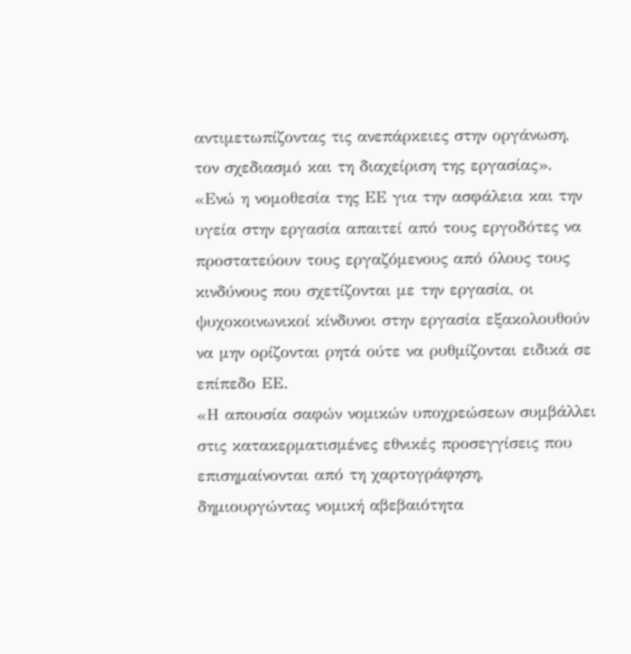αντιμετωπίζοντας τις ανεπάρκειες στην οργάνωση, τον σχεδιασμό και τη διαχείριση της εργασίας».
«Ενώ η νομοθεσία της ΕΕ για την ασφάλεια και την υγεία στην εργασία απαιτεί από τους εργοδότες να προστατεύουν τους εργαζόμενους από όλους τους κινδύνους που σχετίζονται με την εργασία, οι ψυχοκοινωνικοί κίνδυνοι στην εργασία εξακολουθούν να μην ορίζονται ρητά ούτε να ρυθμίζονται ειδικά σε επίπεδο ΕΕ.
«Η απουσία σαφών νομικών υποχρεώσεων συμβάλλει στις κατακερματισμένες εθνικές προσεγγίσεις που επισημαίνονται από τη χαρτογράφηση, δημιουργώντας νομική αβεβαιότητα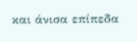και άνισα επίπεδα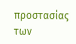προστασίας των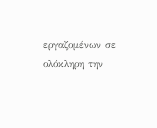εργαζομένων σε ολόκληρη την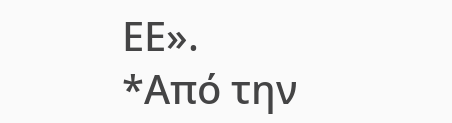ΕΕ».
*Από την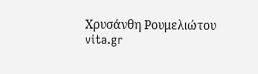Χρυσάνθη Ρουμελιώτου
vita.gr